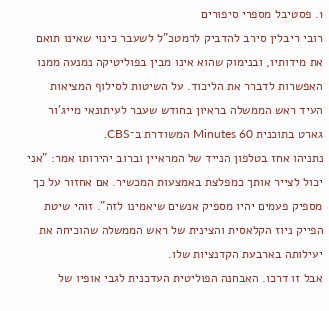1. פסטיבל מספרי סיפורים
רובי ריבלין סירב להדביק לרמטכ"ל לשעבר כינוי שאינו תואם את מידותיו, ובנימוק שהוא אינו מבין בפוליטיקה נמנעה ממנו האפשרות לדברר את הליכוד. על השיטות לסילוף המציאות העיד ראש הממשלה בראיון בחודש שעבר לעיתונאי מייג'ור גארט בתוכנית Minutes 60 המשודרת ב־CBS.
נתניהו אחז בטלפון הנייד של המראיין וברוב יהירותו אמר: "אני יכול לצייר אותך כמפלצת באמצעות המכשיר. אם אחזור על כך מספיק פעמים יהיו מספיק אנשים שיאמינו לזה". זוהי שיטת הפייק ניוז הקלאסית והצינית של ראש הממשלה שהוכיחה את יעילותה בארבעת הקדנציות שלו.
אבל זו דרכו. האבחנה הפוליטית העדכנית לגבי אופיו של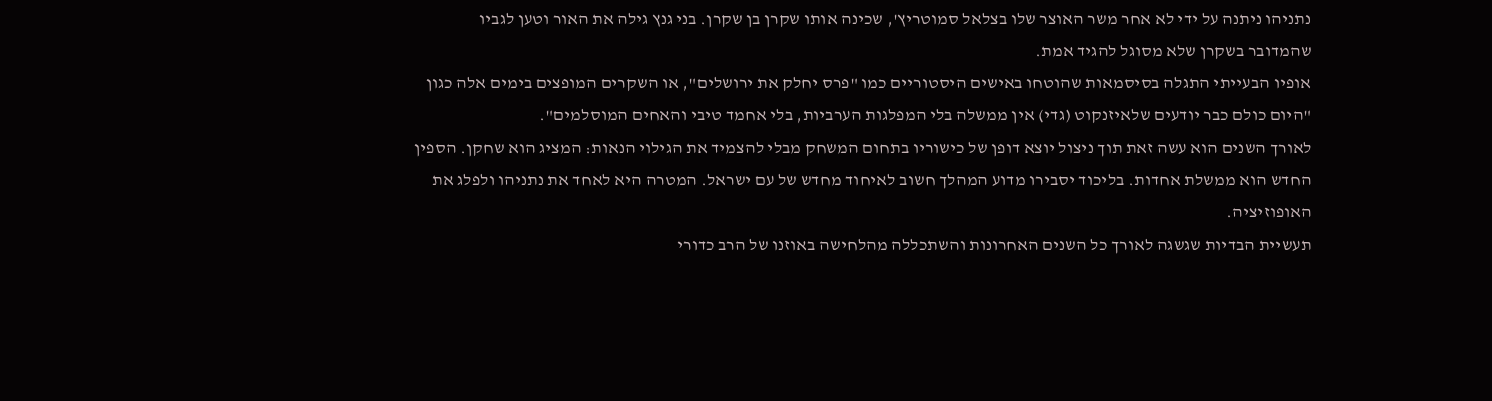נתניהו ניתנה על ידי לא אחר משר האוצר שלו בצלאל סמוטריץ', שכינה אותו שקרן בן שקרן. בני גנץ גילה את האור וטען לגביו שהמדובר בשקרן שלא מסוגל להגיד אמת.
אופיו הבעייתי התגלה בסיסמאות שהוטחו באישים היסטוריים כמו "פרס יחלק את ירושלים", או השקרים המופצים בימים אלה כגון "היום כולם כבר יודעים שלאיזנקוט (גדי) אין ממשלה בלי המפלגות הערביות, בלי אחמד טיבי והאחים המוסלמים".
לאורך השנים הוא עשה זאת תוך ניצול יוצא דופן של כישוריו בתחום המשחק מבלי להצמיד את הגילוי הנאות: המציג הוא שחקן. הספין החדש הוא ממשלת אחדות. בליכוד יסבירו מדוע המהלך חשוב לאיחוד מחדש של עם ישראל. המטרה היא לאחד את נתניהו ולפלג את האופוזיציה.
תעשיית הבדיות שגשגה לאורך כל השנים האחרונות והשתכללה מהלחישה באוזנו של הרב כדורי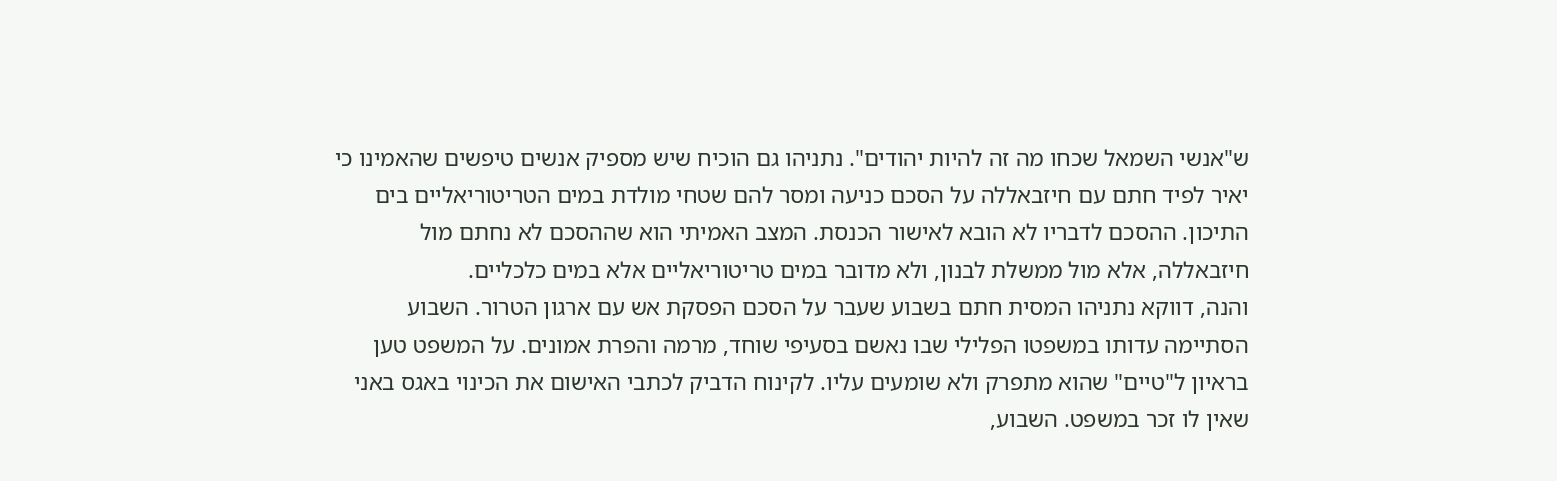ש"אנשי השמאל שכחו מה זה להיות יהודים". נתניהו גם הוכיח שיש מספיק אנשים טיפשים שהאמינו כי יאיר לפיד חתם עם חיזבאללה על הסכם כניעה ומסר להם שטחי מולדת במים הטריטוריאליים בים התיכון. ההסכם לדבריו לא הובא לאישור הכנסת. המצב האמיתי הוא שההסכם לא נחתם מול חיזבאללה, אלא מול ממשלת לבנון, ולא מדובר במים טריטוריאליים אלא במים כלכליים.
והנה, דווקא נתניהו המסית חתם בשבוע שעבר על הסכם הפסקת אש עם ארגון הטרור. השבוע הסתיימה עדותו במשפטו הפלילי שבו נאשם בסעיפי שוחד, מרמה והפרת אמונים. על המשפט טען בראיון ל"טיים" שהוא מתפרק ולא שומעים עליו. לקינוח הדביק לכתבי האישום את הכינוי באגס באני שאין לו זכר במשפט. השבוע,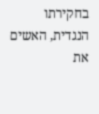בחקירתו הנגדית, האשים את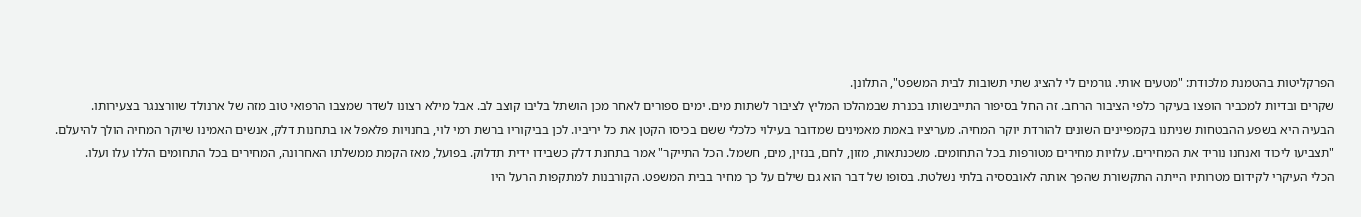הפרקליטות בהטמנת מלכודת: "מטעים אותי. גורמים לי להציג שתי תשובות לבית המשפט", התלונן.
שקרים ובדיות למכביר הופצו בעיקר כלפי הציבור הרחב. זה החל בסיפור התייבשותו בכנרת שבמהלכו המליץ לציבור לשתות מים. ימים ספורים לאחר מכן הושתל בליבו קוצב לב. אבל מילא רצונו לשדר שמצבו הרפואי טוב מזה של ארנולד שוורצנגר בצעירותו.
הבעיה היא בשפע ההבטחות שניתנו בקמפיינים השונים להורדת יוקר המחיה. מעריציו באמת מאמינים שמדובר בעילוי כלכלי ששם בכיסו הקטן את כל יריביו. לכן בביקוריו ברשת רמי לוי, בחנויות פלאפל או בתחנות דלק, אנשים האמינו שיוקר המחיה הולך להיעלם.
"תצביעו ליכוד ואנחנו נוריד את המחירים. עלויות מחירים מטורפות בכל התחומים. משכנתאות, מזון, לחם, בנזין, מים, חשמל. הכל התייקר" אמר בתחנת דלק כשבידו ידית תדלוק. בפועל, מאז הקמת ממשלתו האחרונה, המחירים בכל התחומים הללו עלו ועלו.
הכלי העיקרי לקידום מטרותיו הייתה התקשורת שהפך אותה לאובססיה בלתי נשלטת. בסופו של דבר הוא גם שילם על כך מחיר בבית המשפט. הקורבנות למתקפות הרעל היו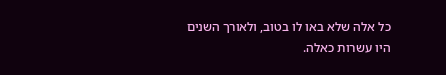כל אלה שלא באו לו בטוב, ולאורך השנים היו עשרות כאלה.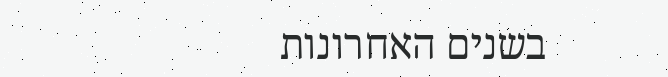בשנים האחרונות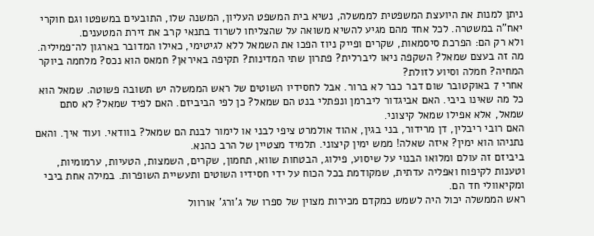ניתן למנות את היועצת המשפטית לממשלה, נשיא בית המשפט העליון, המשנה שלו, התובעים במשפטו וגם חוקרי יאח"ה במשטרה. לכל אחד מהם מגיע להשיא משואה על שהצליחו לשרוד בתנאי קרב את זירת המטענים.
ולא רק הם: הפרכת סיסמאות, שקרים ופייק ניוז הפכו את השמאל ללא לגיטימי, כאילו המדובר בארגון לה־פמיליה. מה זה בעצם שמאל? השקפה ניאו ליברלית? פתרון שתי המדינות? תקיפה באיראן? חמאס הוא נכס? מלחמה ביוקר המחיה? חמלה וסיוע לזולת?
אחרי 7 באוקטובר שום דבר כבר לא ברור. אבל לחסידיו השוטים של ראש הממשלה יש תשובה פשוטה. שמאל הוא כל מה שאינו ביבי. האם אביגדור ליברמן ונפתלי בנט הם שמאל? כן לפי הביביזם. האם לפיד שמאל? לא סתם שמאל, אלא אפילו שמאל קיצוני.
האם רובי ריבלין, דן מרידור, בני בגין, אהוד אולמרט ציפי לבני או לימור לבנת הם שמאל? בוודאי. ועוד איך. והאם נתניהו הוא ימין? איזה שאלה! ממש ימין קיצוני. תלמיד מצטיין של הרב כהנא.
ביביזם זה עולם ומלואו הבנוי על שיסוע, פילוג, הבטחות שווא, תחמון, שקרים, השמצות, הטעיות, ערמומיות, וטענות לקיפוח ואפליה עדתית, שמקודמת בכל הכוח על ידי חסידיו השוטים ותעשיית השופרות. במילה אחת ביבי ומקיאוולי חד הם.
ראש הממשלה יכול היה לשמש כמקדם מכירות מצוין של ספרו של ג'ורג' אורוול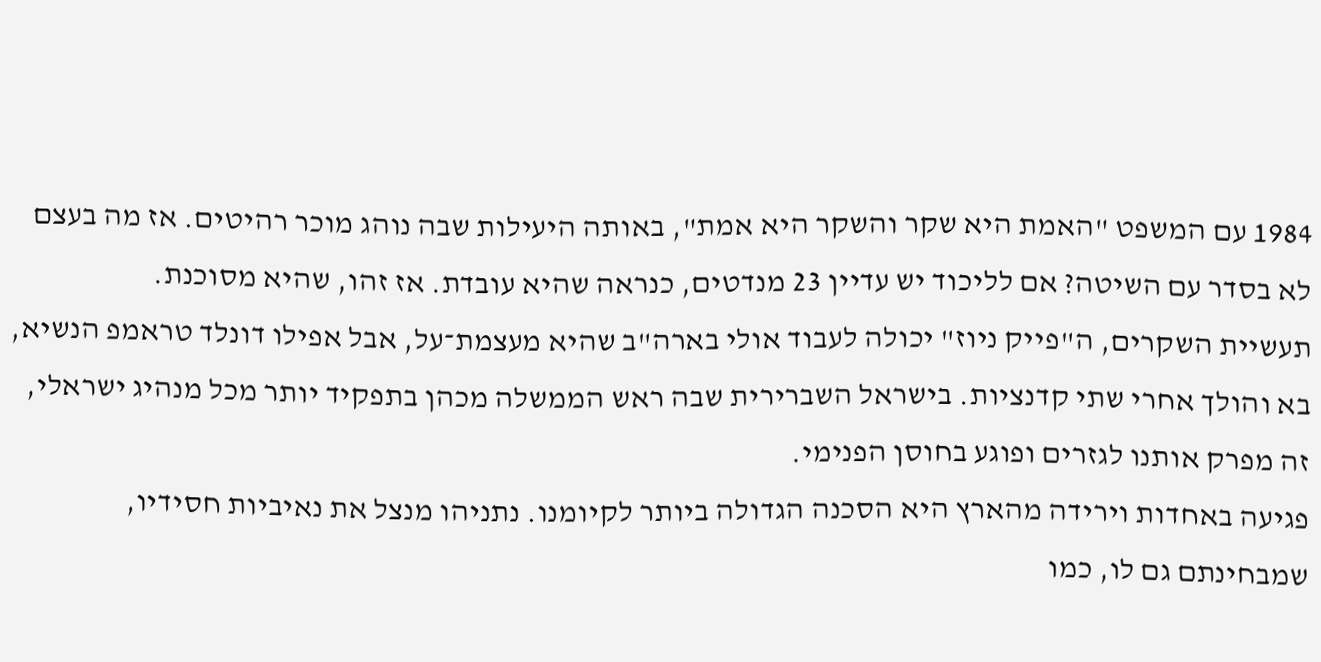1984 עם המשפט "האמת היא שקר והשקר היא אמת", באותה היעילות שבה נוהג מוכר רהיטים. אז מה בעצם לא בסדר עם השיטה? אם לליכוד יש עדיין 23 מנדטים, כנראה שהיא עובדת. אז זהו, שהיא מסוכנת.
תעשיית השקרים, ה"פייק ניוז" יכולה לעבוד אולי בארה"ב שהיא מעצמת־על, אבל אפילו דונלד טראמפ הנשיא, בא והולך אחרי שתי קדנציות. בישראל השברירית שבה ראש הממשלה מכהן בתפקיד יותר מכל מנהיג ישראלי, זה מפרק אותנו לגזרים ופוגע בחוסן הפנימי.
פגיעה באחדות וירידה מהארץ היא הסכנה הגדולה ביותר לקיומנו. נתניהו מנצל את נאיביות חסידיו, שמבחינתם גם לו, כמו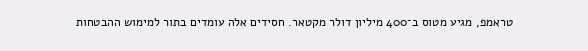טראמפ, מגיע מטוס ב־400 מיליון דולר מקטאר. חסידים אלה עומדים בתור למימוש ההבטחות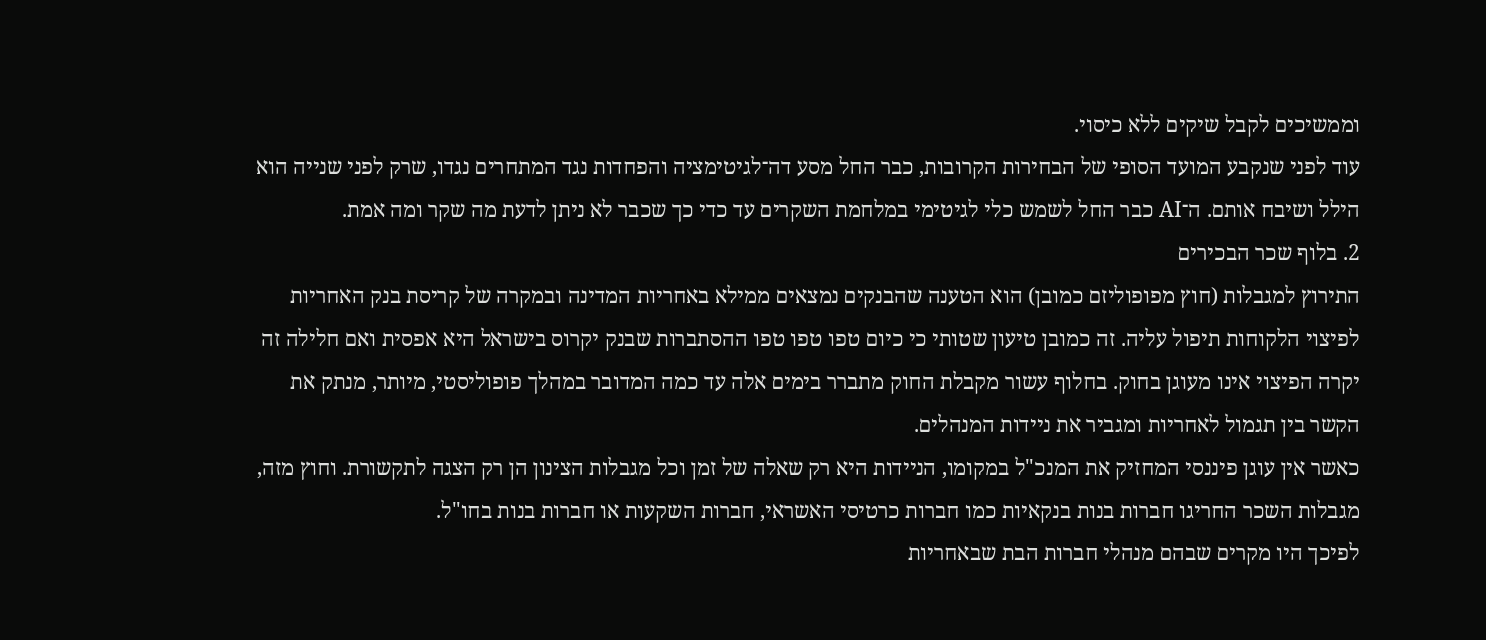וממשיכים לקבל שיקים ללא כיסוי.
עוד לפני שנקבע המועד הסופי של הבחירות הקרובות, כבר החל מסע דה־לגיטימציה והפחדות נגד המתחרים נגדו, שרק לפני שנייה הוא הילל ושיבח אותם. ה־AI כבר החל לשמש כלי לגיטימי במלחמת השקרים עד כדי כך שכבר לא ניתן לדעת מה שקר ומה אמת.
2. בלוף שכר הבכירים
התירוץ למגבלות (חוץ מפופוליזם כמובן) הוא הטענה שהבנקים נמצאים ממילא באחריות המדינה ובמקרה של קריסת בנק האחריות לפיצוי הלקוחות תיפול עליה. זה כמובן טיעון שטותי כי כיום טפו טפו טפו ההסתברות שבנק יקרוס בישראל היא אפסית ואם חלילה זה יקרה הפיצוי אינו מעוגן בחוק. בחלוף עשור מקבלת החוק מתברר בימים אלה עד כמה המדובר במהלך פופוליסטי, מיותר, מנתק את הקשר בין תגמול לאחריות ומגביר את ניידות המנהלים.
כאשר אין עוגן פיננסי המחזיק את המנכ"ל במקומו, הניידות היא רק שאלה של זמן וכל מגבלות הצינון הן רק הצגה לתקשורת. וחוץ מזה, מגבלות השכר החריגו חברות בנות בנקאיות כמו חברות כרטיסי האשראי, חברות השקעות או חברות בנות בחו"ל.
לפיכך היו מקרים שבהם מנהלי חברות הבת שבאחריות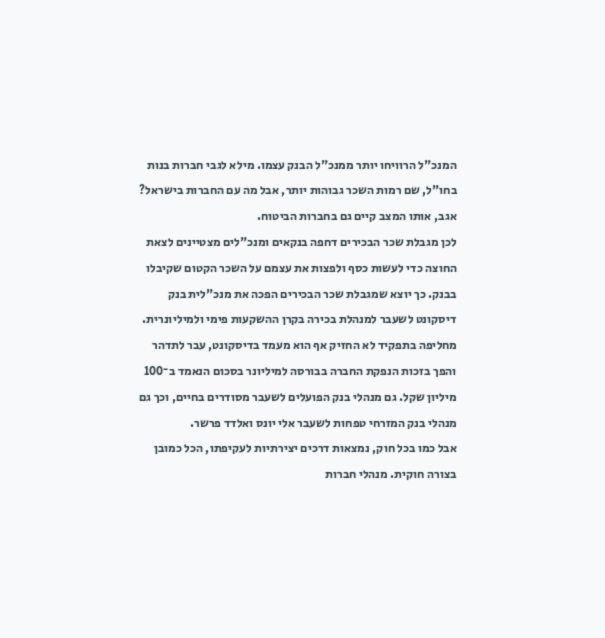המנכ"ל הרוויחו יותר ממנכ"ל הבנק עצמו. מילא לגבי חברות בנות בחו"ל, שם רמות השכר גבוהות יותר, אבל מה עם החברות בישראל? אגב, אותו המצב קיים גם בחברות הביטוח.
לכן מגבלת שכר הבכירים דחפה בנקאים ומנכ"לים מצטיינים לצאת החוצה כדי לעשות כסף ולפצות את עצמם על השכר הקטום שקיבלו בבנק. כך יוצא שמגבלת שכר הבכירים הפכה את מנכ"לית בנק דיסקונט לשעבר למנהלת בכירה בקרן ההשקעות פימי ולמיליונרית.
מחליפה בתפקיד לא החזיק אף הוא מעמד בדיסקונט, עבר לתדהר והפך בזכות הנפקת החברה בבורסה למיליונר בסכום הנאמד ב־100 מיליון שקל. גם מנהלי בנק הפועלים לשעבר מסודרים בחיים, וכך גם מנהלי בנק המזרחי טפחות לשעבר אלי יונס ואלדד פרשר.
אבל כמו בכל חוק, נמצאות דרכים יצירתיות לעקיפתו, הכל כמובן בצורה חוקית. מנהלי חברות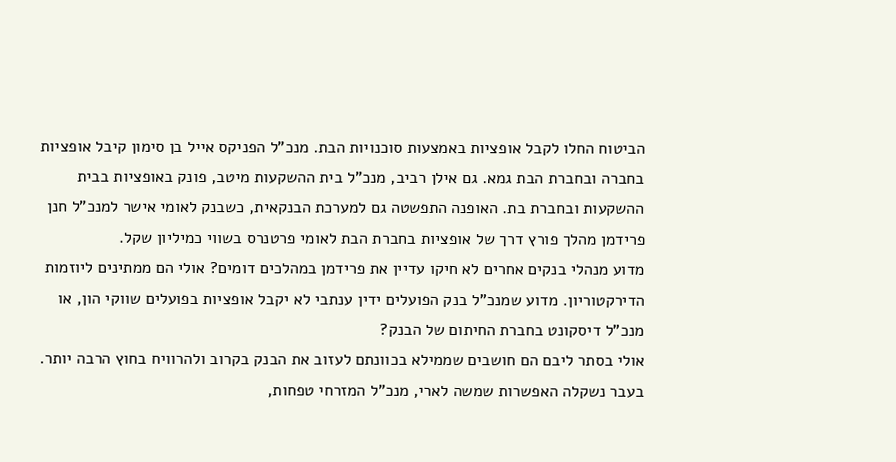הביטוח החלו לקבל אופציות באמצעות סוכנויות הבת. מנכ"ל הפניקס אייל בן סימון קיבל אופציות בחברה ובחברת הבת גמא. גם אילן רביב, מנכ"ל בית ההשקעות מיטב, פונק באופציות בבית ההשקעות ובחברת בת. האופנה התפשטה גם למערכת הבנקאית, כשבנק לאומי אישר למנכ"ל חנן פרידמן מהלך פורץ דרך של אופציות בחברת הבת לאומי פרטנרס בשווי כמיליון שקל.
מדוע מנהלי בנקים אחרים לא חיקו עדיין את פרידמן במהלכים דומים? אולי הם ממתינים ליוזמות הדירקטוריון. מדוע שמנכ"ל בנק הפועלים ידין ענתבי לא יקבל אופציות בפועלים שווקי הון, או מנכ"ל דיסקונט בחברת החיתום של הבנק?
אולי בסתר ליבם הם חושבים שממילא בכוונתם לעזוב את הבנק בקרוב ולהרוויח בחוץ הרבה יותר. בעבר נשקלה האפשרות שמשה לארי, מנכ"ל המזרחי טפחות,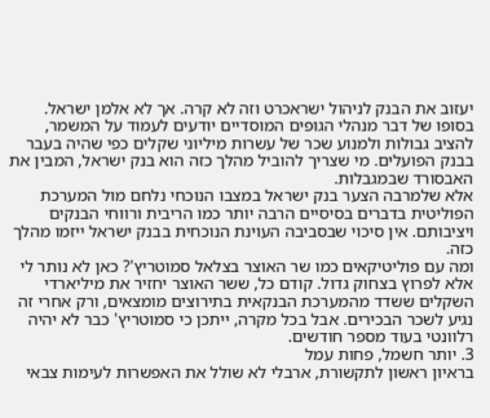יעזוב את הבנק לניהול ישראכרט וזה לא קרה. אך לא אלמן ישראל.
בסופו של דבר מנהלי הגופים המוסדיים יודעים לעמוד על המשמר, להציב גבולות ולמנוע שכר של עשרות מיליוני שקלים כפי שהיה בעבר בבנק הפועלים. מי שצריך להוביל מהלך כזה הוא בנק ישראל, המבין את האבסורד שבמגבלות.
אלא שלמרבה הצער בנק ישראל במצבו הנוכחי נלחם מול המערכת הפוליטית בדברים בסיסיים הרבה יותר כמו הריבית ורווחי הבנקים ויציבותם. אין סיכוי שבסביבה העוינת הנוכחית בבנק ישראל ייזמו מהלך כזה.
ומה עם פוליטיקאים כמו שר האוצר בצלאל סמוטריץ'? כאן לא נותר לי אלא לפרוץ בצחוק גדול. קודם כל, ששר האוצר יחזיר את מיליארדי השקלים ששדד מהמערכת הבנקאית בתירוצים מומצאים, ורק אחרי זה נגיע לשכר הבכירים. אבל בכל מקרה, ייתכן כי סמוטריץ' כבר לא יהיה רלוונטי בעוד מספר חודשים.
3. יותר חשמל, פחות עמל
בראיון ראשון לתקשורת, ארבלי לא שולל את האפשרות לעימות צבאי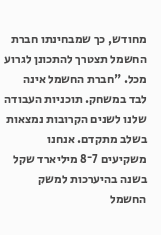מחודש, כך שמבחינתו חברת החשמל תצטרך להתכונן לגרוע מכל. "חברת החשמל אינה לבד במשחק. תוכניות העבודה שלנו לשנים הקרובות נמצאות בשלב מתקדם. אנחנו משקיעים 7־8 מיליארד שקל בשנה בהיערכות למשק החשמל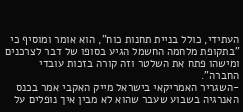העתידי, כולל בניית תחנות כוח", הוא אומר ומוסיף כי "בתקופת מלחמה החשמל הגיע בסופו של דבר לצרכנים ומישהו פתח את השלטר וזה קורה בזכות עובדי החברה".
-השגריר האמריקאי בישראל מייק האקבי אמר בכנס האנרגיה בשבוע שעבר שהוא לא מבין איך נופלים על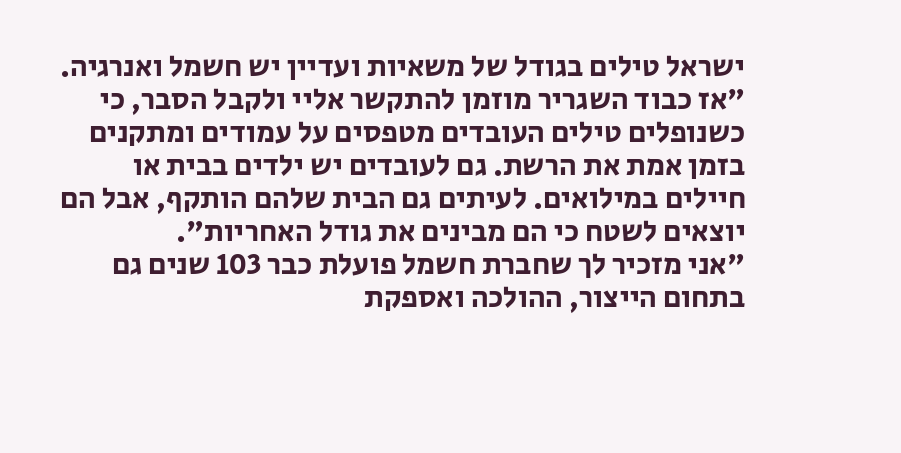ישראל טילים בגודל של משאיות ועדיין יש חשמל ואנרגיה.
"אז כבוד השגריר מוזמן להתקשר אליי ולקבל הסבר, כי כשנופלים טילים העובדים מטפסים על עמודים ומתקנים בזמן אמת את הרשת. גם לעובדים יש ילדים בבית או חיילים במילואים. לעיתים גם הבית שלהם הותקף, אבל הם יוצאים לשטח כי הם מבינים את גודל האחריות".
"אני מזכיר לך שחברת חשמל פועלת כבר 103 שנים גם בתחום הייצור, ההולכה ואספקת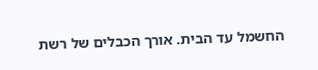החשמל עד הבית. אורך הכבלים של רשת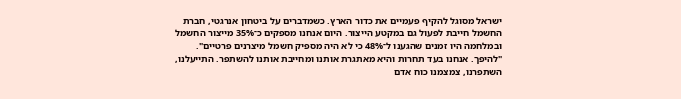ישראל מסוגל להקיף פעמיים את כדור הארץ. כשמדברים על ביטחון אנרגטי, חברת החשמל חייבת לפעול גם במקטע הייצור. היום אנחנו מספקים כ־35% מייצור החשמל ובמלחמה היו זמנים שהגענו ל־48% כי לא היה מספיק חשמל מיצרנים פרטיים".
"להיפך. אנחנו בעד תחרות והיא מאתגרת אותנו ומחייבת אותנו להשתפר. התייעלנו, השתפרנו, צמצמנו כוח אדם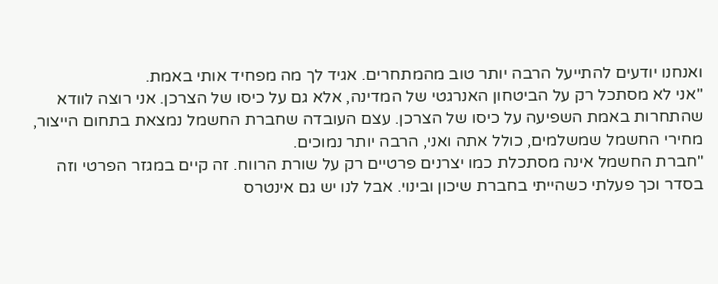ואנחנו יודעים להתייעל הרבה יותר טוב מהמתחרים. אגיד לך מה מפחיד אותי באמת.
"אני לא מסתכל רק על הביטחון האנרגטי של המדינה, אלא גם על כיסו של הצרכן. אני רוצה לוודא שהתחרות באמת השפיעה על כיסו של הצרכן. עצם העובדה שחברת החשמל נמצאת בתחום הייצור, מחירי החשמל שמשלמים, כולל אתה ואני, הרבה יותר נמוכים.
"חברת החשמל אינה מסתכלת כמו יצרנים פרטיים רק על שורת הרווח. זה קיים במגזר הפרטי וזה בסדר וכך פעלתי כשהייתי בחברת שיכון ובינוי. אבל לנו יש גם אינטרס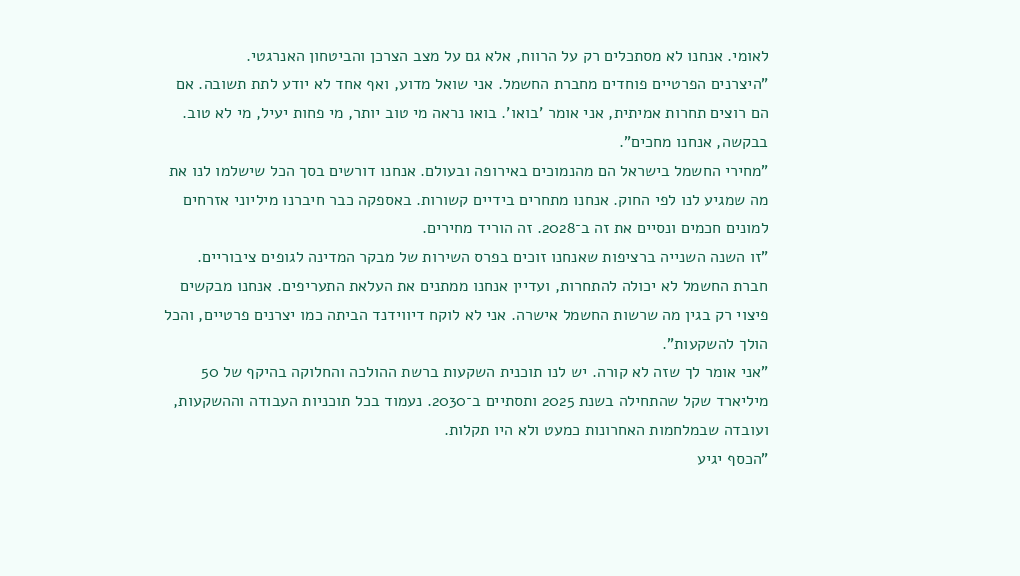לאומי. אנחנו לא מסתכלים רק על הרווח, אלא גם על מצב הצרכן והביטחון האנרגטי.
"היצרנים הפרטיים פוחדים מחברת החשמל. אני שואל מדוע, ואף אחד לא יודע לתת תשובה. אם הם רוצים תחרות אמיתית, אני אומר 'בואו'. בואו נראה מי טוב יותר, מי פחות יעיל, מי לא טוב. בבקשה, אנחנו מחכים".
"מחירי החשמל בישראל הם מהנמוכים באירופה ובעולם. אנחנו דורשים בסך הכל שישלמו לנו את מה שמגיע לנו לפי החוק. אנחנו מתחרים בידיים קשורות. באספקה כבר חיברנו מיליוני אזרחים למונים חכמים ונסיים את זה ב־2028. זה הוריד מחירים.
"זו השנה השנייה ברציפות שאנחנו זוכים בפרס השירות של מבקר המדינה לגופים ציבוריים. חברת החשמל לא יכולה להתחרות, ועדיין אנחנו ממתנים את העלאת התעריפים. אנחנו מבקשים פיצוי רק בגין מה שרשות החשמל אישרה. אני לא לוקח דיווידנד הביתה כמו יצרנים פרטיים, והכל הולך להשקעות".
"אני אומר לך שזה לא קורה. יש לנו תוכנית השקעות ברשת ההולכה והחלוקה בהיקף של 50 מיליארד שקל שהתחילה בשנת 2025 ותסתיים ב־2030. נעמוד בכל תוכניות העבודה וההשקעות, ועובדה שבמלחמות האחרונות כמעט ולא היו תקלות.
"הכסף יגיע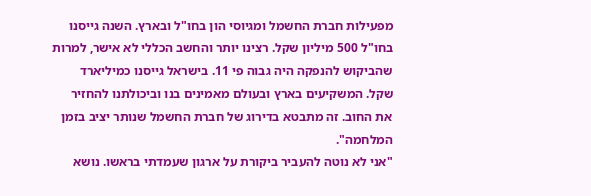מפעילות חברת החשמל ומגיוסי הון בחו"ל ובארץ. השנה גייסנו בחו"ל 500 מיליון שקל. רצינו יותר והחשב הכללי לא אישר, למרות שהביקוש להנפקה היה גבוה פי 11. בישראל גייסנו כמיליארד שקל. המשקיעים בארץ ובעולם מאמינים בנו וביכולתנו להחזיר את החוב. זה מתבטא בדירוג של חברת החשמל שנותר יציב בזמן המלחמה".
"אני לא נוטה להעביר ביקורת על ארגון שעמדתי בראשו. נושא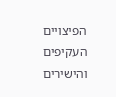הפיצויים העקיפים והישירים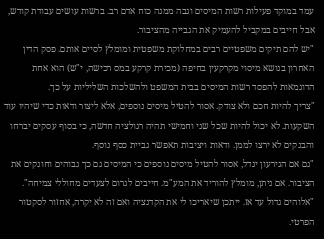עמד במוקד פעילות רשות המיסים וגבה ממנה כוח אדם רב. ברשות עושים עבודת קודש, אבל חייבים במקביל להעמיק את הגבייה מהציבור.
"יש להם תיקים משפטיים רבים במחלוקת משפטית ומומלץ לסיים אותם. פסק הדין האחרון בנושא מיסוי מקרקעין בחיפה (מכירת קרקע במס רכישה, י"ש) הוא אחת הדוגמאות להפסד רשות המיסים בבית המשפט ולהשלכות השליליות על כך.
"צריך להיות חכם ולא צודק. אסור להטיל מיסים נוספים, אלא ליצור ודאות כדי שיהיו עוד השקעות. לא יכול להיות שכל שני וחמישי תהיה רגולציה חדשה, כי בסוף עסקים יברחו והבנקים לא ירצו לממן. ודאות ויציבות תאפשר גביית כסף נוסף.
"גם אם הגירעון יגדל, אסור להטיל מיסים נוספים כי המיסים גם כך גבוהים וחונקים את הציבור. אם ניתן, מומלץ להוריד את המע"מ. חייבים לגרום לצעדים מחוללי צמיחה".
"אלוהים גדול עד אז. ייתכן שיאריכו לי את הקדנציה ואם זה לא יקרה, אחזור לסקטור הפרטי.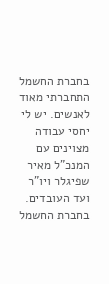בחברת החשמל התחברתי מאוד לאנשים. יש לי יחסי עבודה מצוינים עם המנכ"ל מאיר שפיגלר ויו"ר ועד העובדים. בחברת החשמל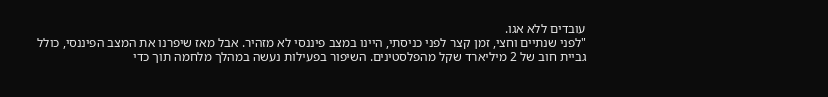עובדים ללא אגו.
"לפני שנתיים וחצי, זמן קצר לפני כניסתי, היינו במצב פיננסי לא מזהיר. אבל מאז שיפרנו את המצב הפיננסי, כולל גביית חוב של 2 מיליארד שקל מהפלסטינים. השיפור בפעילות נעשה במהלך מלחמה תוך כדי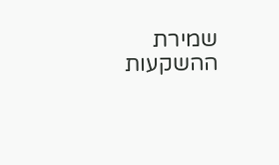שמירת ההשקעות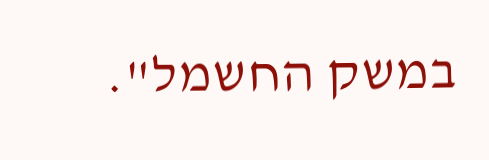במשק החשמל".